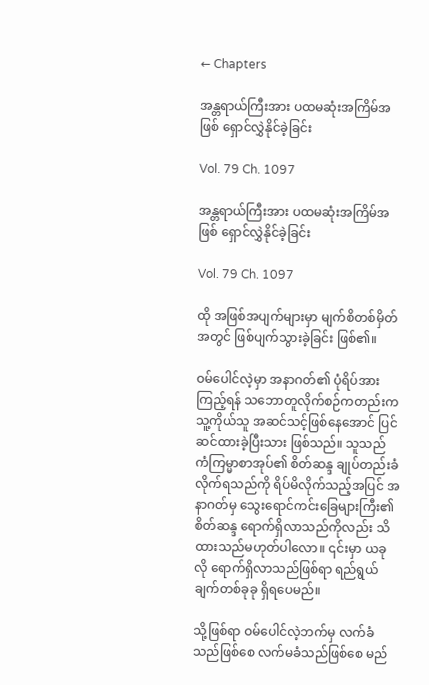← Chapters

အန္တရာယ်ကြီးအား ပထမဆုံးအကြိမ်အဖြစ် ရှောင်လွှဲနိုင်ခဲ့ခြင်း

Vol. 79 Ch. 1097

အန္တရာယ်ကြီးအား ပထမဆုံးအကြိမ်အဖြစ် ရှောင်လွှဲနိုင်ခဲ့ခြင်း

Vol. 79 Ch. 1097

ထို အဖြစ်အပျက်များမှာ မျက်စိတစ်မှိတ်အတွင် ဖြစ်ပျက်သွားခဲ့ခြင်း ဖြစ်၏။

ဝမ်ပေါင်လဲ့မှာ အနာဂတ်၏ ပုံရိပ်အား ကြည့်ရန် သဘောတူလိုက်စဉ်ကတည်းက သူ့ကိုယ်သူ အဆင်သင့်ဖြစ်နေအောင် ပြင်ဆင်ထားခဲ့ပြီးသား ဖြစ်သည်။ သူသည် ကံကြမ္မာစာအုပ်၏ စိတ်ဆန္ဒ ချုပ်တည်းခံလိုက်ရသည်ကို ရိပ်မိလိုက်သည့်အပြင် အနာဂတ်မှ သွေးရောင်ကင်းခြေများကြီး၏ စိတ်ဆန္ဒ ရောက်ရှိလာသည်ကိုလည်း သိထားသည်မဟုတ်ပါလော။ ၎င်းမှာ ယခုလို ရောက်ရှိလာသည်ဖြစ်ရာ ရည်ရွယ်ချက်တစ်ခုခု ရှိရပေမည်။

သို့ဖြစ်ရာ ဝမ်ပေါင်လဲ့ဘက်မှ လက်ခံသည်ဖြစ်စေ လက်မခံသည်ဖြစ်စေ မည်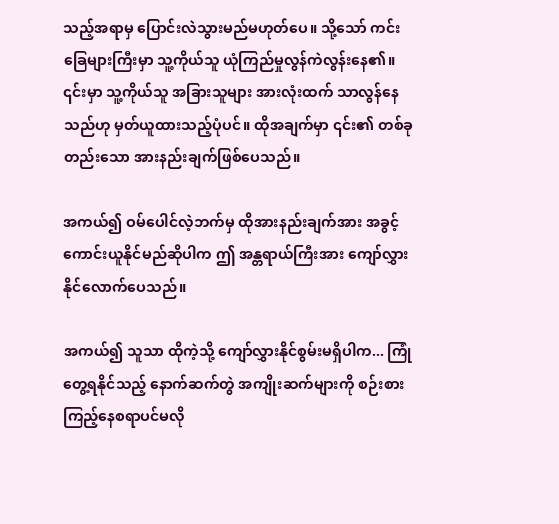သည့်အရာမှ ပြောင်းလဲသွားမည်မဟုတ်ပေ။ သို့သော် ကင်းခြေများကြီးမှာ သူ့ကိုယ်သူ ယုံကြည်မှုလွန်ကဲလွန်းနေ၏။ ၎င်းမှာ သူ့ကိုယ်သူ အခြားသူများ အားလုံးထက် သာလွန်နေသည်ဟု မှတ်ယူထားသည့်ပုံပင်။ ထိုအချက်မှာ ၎င်း၏ တစ်ခုတည်းသော အားနည်းချက်ဖြစ်ပေသည်။

အကယ်၍ ဝမ်ပေါင်လဲ့ဘက်မှ ထိုအားနည်းချက်အား အခွင့်ကောင်းယူနိုင်မည်ဆိုပါက ဤ အန္တရာယ်ကြီးအား ကျော်လွှားနိုင်လောက်ပေသည်။

အကယ်၍ သူသာ ထိုကဲ့သို့ ကျော်လွှားနိုင်စွမ်းမရှိပါက... ကြုံတွေ့ရနိုင်သည့် နောက်ဆက်တွဲ အကျိုးဆက်များကို စဉ်းစားကြည့်နေစရာပင်မလို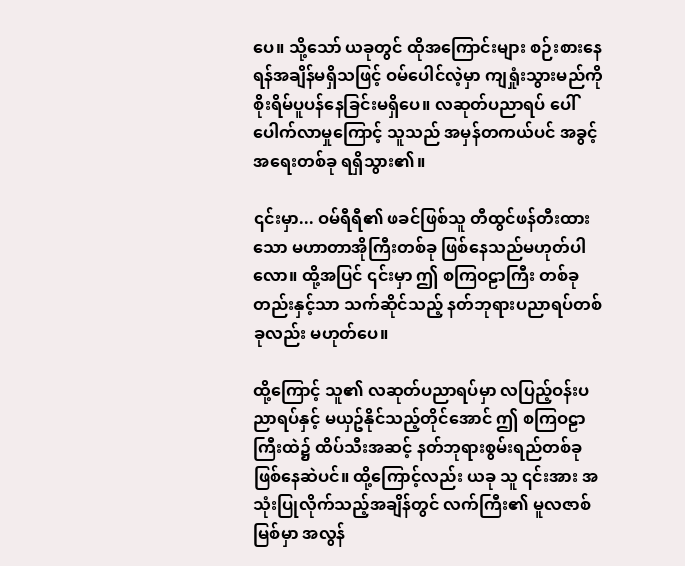ပေ။ သို့သော် ယခုတွင် ထိုအကြောင်းများ စဉ်းစားနေရန်အချိန်မရှိသဖြင့် ဝမ်ပေါင်လဲ့မှာ ကျရှုံးသွားမည်ကို စိုးရိမ်ပူပန်နေခြင်းမရှိပေ။ လဆုတ်ပညာရပ် ပေါ်ပေါက်လာမှုကြောင့် သူသည် အမှန်တကယ်ပင် အခွင့်အရေးတစ်ခု ရရှိသွား၏။

၎င်းမှာ... ဝမ်ရီရီ၏ ဖခင်ဖြစ်သူ တီထွင်ဖန်တီးထားသော မဟာတာအိုကြီးတစ်ခု ဖြစ်နေသည်မဟုတ်ပါလော။ ထို့အပြင် ၎င်းမှာ ဤ စကြဝဠာကြီး တစ်ခုတည်းနှင့်သာ သက်ဆိုင်သည့် နတ်ဘုရားပညာရပ်တစ်ခုလည်း မဟုတ်ပေ။

ထို့ကြောင့် သူ၏ လဆုတ်ပညာရပ်မှာ လပြည့်ဝန်းပညာရပ်နှင့် မယှဥ်နိုင်သည့်တိုင်အောင် ဤ စကြဝဠာကြီးထဲ၌ ထိပ်သီးအဆင့် နတ်ဘုရားစွမ်းရည်တစ်ခု ဖြစ်နေဆဲပင်။ ထို့ကြောင့်လည်း ယခု သူ ၎င်းအား အသုံးပြုလိုက်သည့်အချိန်တွင် လက်ကြီး၏ မူလဇာစ်မြစ်မှာ အလွန်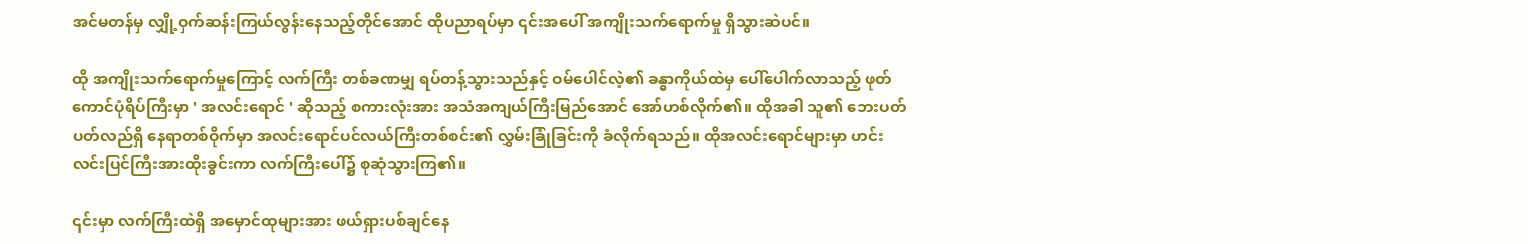အင်မတန်မှ လျှို့ဝှက်ဆန်းကြယ်လွန်းနေသည့်တိုင်အောင် ထိုပညာရပ်မှာ ၎င်းအပေါ် အကျိုးသက်ရောက်မှု ရှိသွားဆဲပင်။

ထို အကျိုးသက်ရောက်မှုကြောင့် လက်ကြီး တစ်ခဏမျှ ရပ်တန့်သွားသည်နှင့် ဝမ်ပေါင်လဲ့၏ ခန္ဓာကိုယ်ထဲမှ ပေါ်ပေါက်လာသည့် ဖုတ်ကောင်ပုံရိပ်ကြီးမှာ ' အလင်းရောင် ' ဆိုသည့် စကားလုံးအား အသံအကျယ်ကြီးမြည်အောင် အော်ဟစ်လိုက်၏။ ထိုအခါ သူ၏ ဘေးပတ်ပတ်လည်ရှိ နေရာတစ်ဝိုက်မှာ အလင်းရောင်ပင်လယ်ကြီးတစ်စင်း၏ လွှမ်းခြုံခြင်းကို ခံလိုက်ရသည်။ ထိုအလင်းရောင်များမှာ ဟင်းလင်းပြင်ကြီးအားထိုးခွင်းကာ လက်ကြီးပေါ်၌ စုဆုံသွားကြ၏။

၎င်းမှာ လက်ကြီးထဲရှိ အမှောင်ထုများအား ဖယ်ရှားပစ်ချင်နေ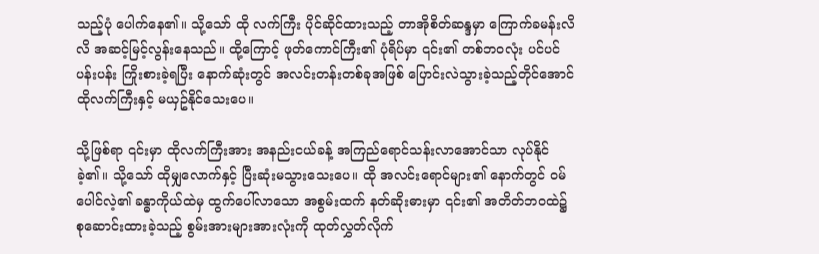သည့်ပုံ ပေါက်နေ၏။ သို့သော် ထို လက်ကြီး ပိုင်ဆိုင်ထားသည့် တာအိုစိတ်ဆန္ဒမှာ ကြောက်ခမန်းလိလိ အဆင့်မြင့်လွန်းနေသည်။ ထို့ကြောင့် ဖုတ်ကောင်ကြီး၏ ပုံရိပ်မှာ ၎င်း၏ တစ်ဘဝလုံး ပင်ပင်ပန်းပန်း ကြိုးစားခဲ့ရပြီး နောက်ဆုံးတွင် အလင်းတန်းတစ်ခုအဖြစ် ပြောင်းလဲသွားခဲ့သည့်တိုင်အောင် ထိုလက်ကြီးနှင့် မယှဥ်နိုင်သေးပေ။

သို့ဖြစ်ရာ ၎င်းမှာ ထိုလက်ကြီးအား အနည်းငယ်ခန့် အကြည်ရောင်သန်းလာအောင်သာ လုပ်နိုင်ခဲ့၏။ သို့သော် ထိုမျှလောက်နှင့် ပြီးဆုံးမသွားသေးပေ။ ထို အလင်းရောင်များ၏ နောက်တွင် ဝမ်ပေါင်လဲ့၏ ခန္ဓာကိုယ်ထဲမှ ထွက်ပေါ်လာသော အစွမ်းထက် နတ်ဆိုးဓားမှာ ၎င်း၏ အတိတ်ဘဝထဲ၌ စုဆောင်းထားခဲ့သည့် စွမ်းအားများအားလုံးကို ထုတ်လွှတ်လိုက်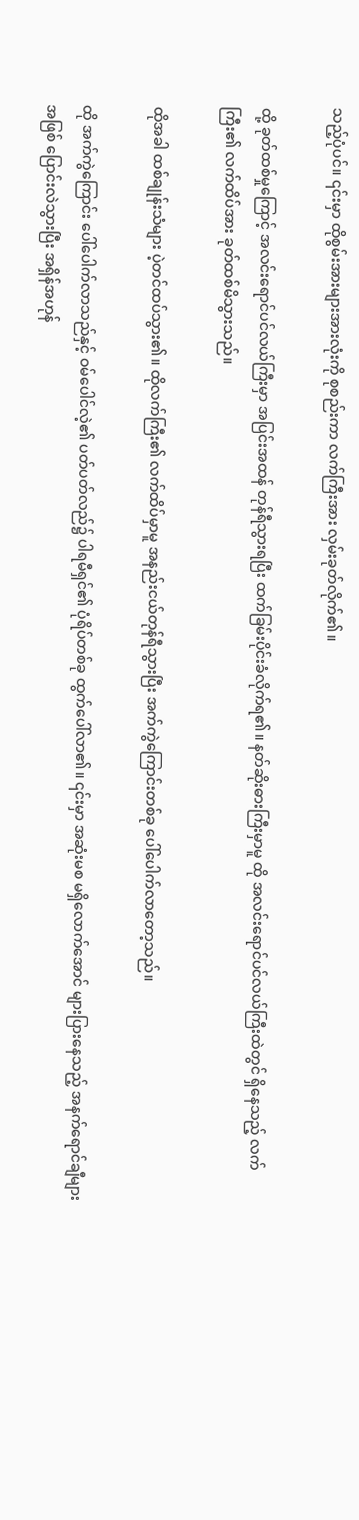သည့်ပုံပင်။ ၎င်းမှာ ထိုစွမ်းအားများအားလုံးကို စုစည်းကာ လက်ကြီးအား လှမ်းခုတ်လိုက်၏။

ထို့ ခုတ်ထစ်မှုကြောင့် အလင်းရောင်ပင်လယ်ကြီးမှာ အပြင်းအထန် တုန်ရီသွားရပြီး ထက်ခြမ်းပိုင်းခံလိုက်ရ၏။ နတ်ဆိုးဓားကြီးမှာမူ ထို အလင်းရောင်ပင်လယ်ကြီးထဲတွင် ရှိနေသည့် လက်ကြီး၏ လက်ထိပ်အား ခုတ်ထစ်မိသွားသည်။

ထိုအခါ ထစ်ချုန်းသံများ ပဲ့တင်ထပ်သွား၏။ ထိုလက်ကြီး၏ လက်ထိပ်မှာမူ အနည်းငယ်တုန်ရီသွားပြီး အက်ကွဲကြောင်းတစ်ခု ပေါ်ပေါက်လာတော့သည်။

ထို အက်ကွဲကြောင်း ပေါ်ပေါက်လာသည်နှင့် ဝမ်ပေါင်လဲ့၏ ပတ်ပတ်လည်၌ ပါရမီရှင်၏ ပုံရိပ်တစ်ခု ထွက်ပေါ်လာ၏။ ၎င်းမှာ အဆုံးမစ မရှိလောက်အောင် များပြားနေသည့် အနက်ရောင်ချီများအဖြစ် ပြောင်းလဲသွားပြီး အရှိန်အဟုန်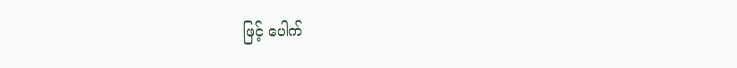ဖြင့် ပေါက်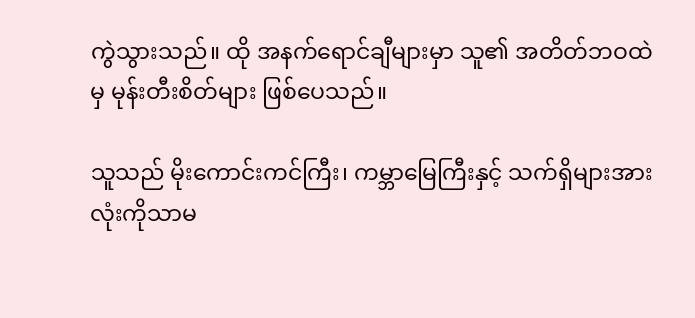ကွဲသွားသည်။ ထို အနက်ရောင်ချီများမှာ သူ၏ အတိတ်ဘဝထဲမှ မုန်းတီးစိတ်များ ဖြစ်ပေသည်။

သူသည် မိုးကောင်းကင်ကြီး၊ ကမ္ဘာမြေကြီးနှင့် သက်ရှိများအားလုံးကိုသာမ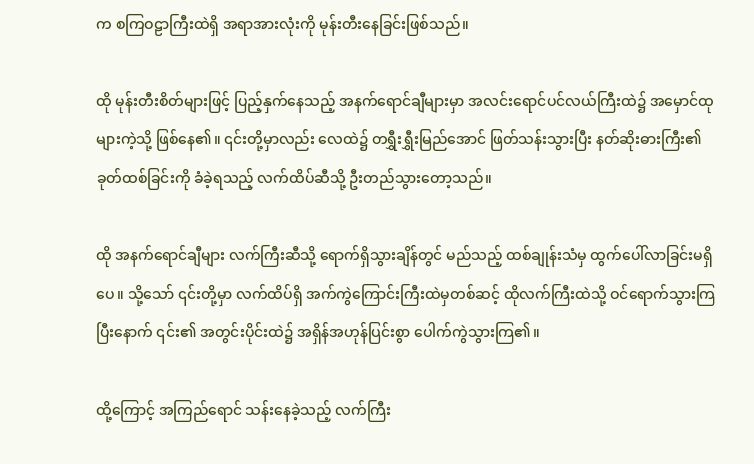က စကြဝဠာကြီးထဲရှိ အရာအားလုံးကို မုန်းတီးနေခြင်းဖြစ်သည်။

ထို မုန်းတီးစိတ်များဖြင့် ပြည့်နှက်နေသည့် အနက်ရောင်ချီများမှာ အလင်းရောင်ပင်လယ်ကြီးထဲ၌ အမှောင်ထုများကဲ့သို့ ဖြစ်နေ၏။ ၎င်းတို့မှာလည်း လေထဲ၌ တရွှီးရွှီးမြည်အောင် ဖြတ်သန်းသွားပြီး နတ်ဆိုးဓားကြီး၏ ခုတ်ထစ်ခြင်းကို ခံခဲ့ရသည့် လက်ထိပ်ဆီသို့ ဦးတည်သွားတော့သည်။

ထို အနက်ရောင်ချီများ လက်ကြီးဆီသို့ ရောက်ရှိသွားချိန်တွင် မည်သည့် ထစ်ချုန်းသံမှ ထွက်ပေါ်လာခြင်းမရှိပေ။ သို့သော် ၎င်းတို့မှာ လက်ထိပ်ရှိ အက်ကွဲကြောင်းကြီးထဲမှတစ်ဆင့် ထိုလက်ကြီးထဲသို့ ဝင်ရောက်သွားကြပြီးနောက် ၎င်း၏ အတွင်းပိုင်းထဲ၌ အရှိန်အဟုန်ပြင်းစွာ ပေါက်ကွဲသွားကြ၏။

ထို့ကြောင့် အကြည်ရောင် သန်းနေခဲ့သည့် လက်ကြီး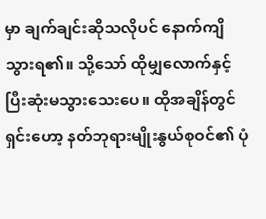မှာ ချက်ချင်းဆိုသလိုပင် နောက်ကျိသွားရ၏။ သို့သော် ထိုမျှလောက်နှင့် ပြီးဆုံးမသွားသေးပေ။ ထိုအချိန်တွင် ရှင်းဟော့ နတ်ဘုရားမျိုးနွယ်စုဝင်၏ ပုံ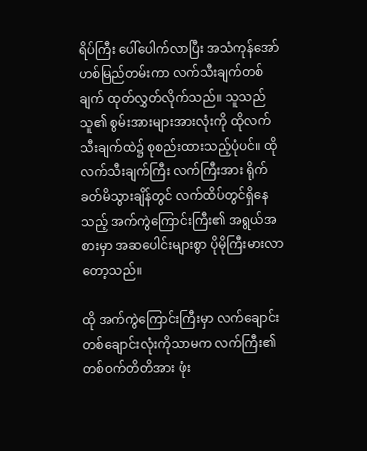ရိပ်ကြီး ပေါ်ပေါက်လာပြီး အသံကုန်အော်ဟစ်မြည်တမ်းကာ လက်သီးချက်တစ်ချက် ထုတ်လွှတ်လိုက်သည်။ သူသည် သူ၏ စွမ်းအားများအားလုံးကို ထိုလက်သီးချက်ထဲ၌ စုစည်းထားသည့်ပုံပင်။ ထို လက်သီးချက်ကြီး လက်ကြီးအား ရိုက်ခတ်မိသွားချိန်တွင် လက်ထိပ်တွင်ရှိနေသည့် အက်ကွဲကြောင်းကြီး၏ အရွယ်အစားမှာ အဆပေါင်းများစွာ ပိုမိုကြီးမားလာတော့သည်။

ထို အက်ကွဲကြောင်းကြီးမှာ လက်ချောင်းတစ်ချောင်းလုံးကိုသာမက လက်ကြီး၏ တစ်ဝက်တိတိအား ဖုံး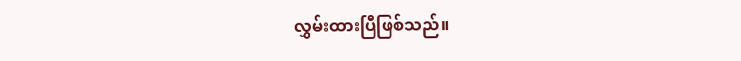လွှမ်းထားပြီဖြစ်သည်။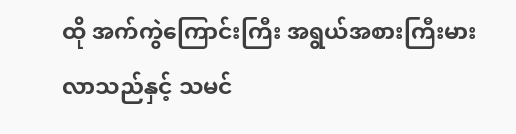ထို အက်ကွဲကြောင်းကြီး အရွယ်အစားကြီးမားလာသည်နှင့် သမင်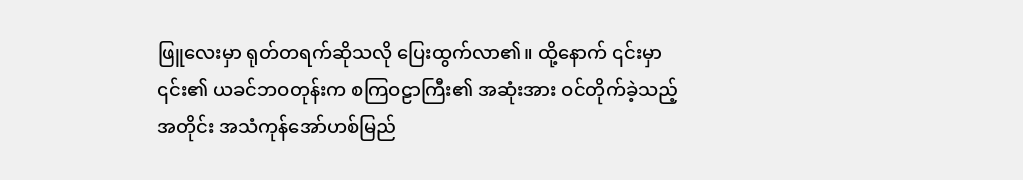ဖြူလေးမှာ ရုတ်တရက်ဆိုသလို ပြေးထွက်လာ၏။ ထို့နောက် ၎င်းမှာ ၎င်း၏ ယခင်ဘဝတုန်းက စကြဝဠာကြီး၏ အဆုံးအား ဝင်တိုက်ခဲ့သည့်အတိုင်း အသံကုန်အော်ဟစ်မြည်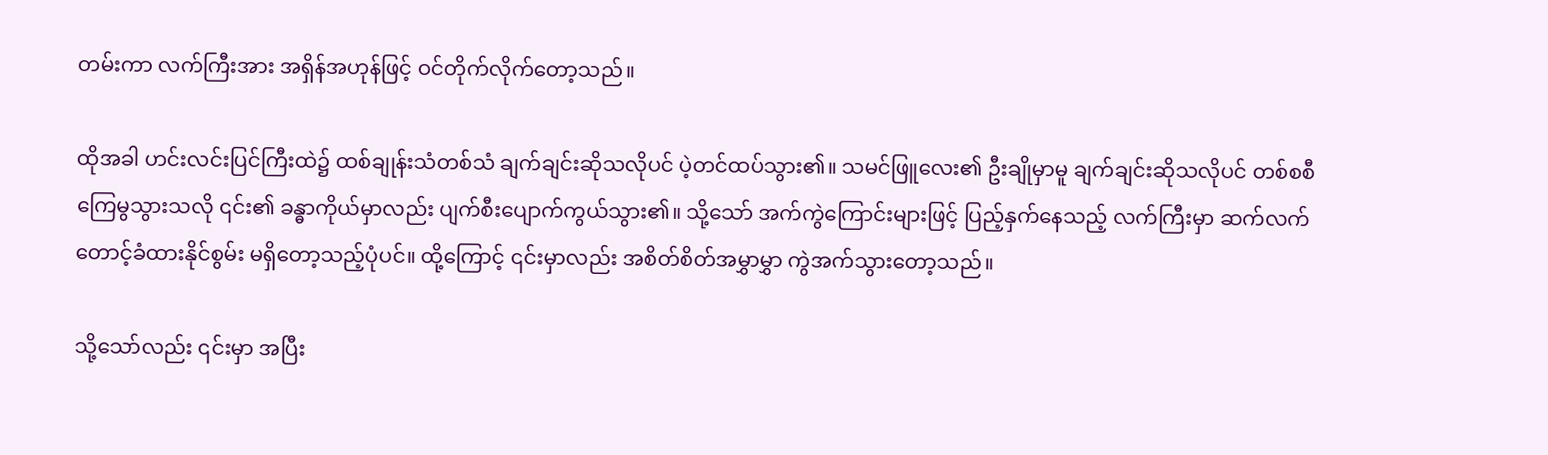တမ်းကာ လက်ကြီးအား အရှိန်အဟုန်ဖြင့် ဝင်တိုက်လိုက်တော့သည်။

ထိုအခါ ဟင်းလင်းပြင်ကြီးထဲ၌ ထစ်ချုန်းသံတစ်သံ ချက်ချင်းဆိုသလိုပင် ပဲ့တင်ထပ်သွား၏။ သမင်ဖြူလေး၏ ဦးချိုမှာမူ ချက်ချင်းဆိုသလိုပင် တစ်စစီ ကြေမွသွားသလို ၎င်း၏ ခန္ဓာကိုယ်မှာလည်း ပျက်စီးပျောက်ကွယ်သွား၏။ သို့သော် အက်ကွဲကြောင်းများဖြင့် ပြည့်နှက်နေသည့် လက်ကြီးမှာ ဆက်လက်တောင့်ခံထားနိုင်စွမ်း မရှိတော့သည့်ပုံပင်။ ထို့ကြောင့် ၎င်းမှာလည်း အစိတ်စိတ်အမွှာမွှာ ကွဲအက်သွားတော့သည်။

သို့သော်လည်း ၎င်းမှာ အပြီး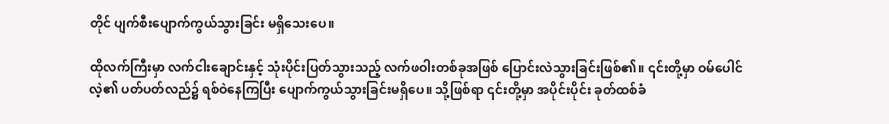တိုင် ပျက်စီးပျောက်ကွယ်သွားခြင်း မရှိသေးပေ။

ထိုလက်ကြီးမှာ လက်ငါးချောင်းနှင့် သုံးပိုင်းပြတ်သွားသည့် လက်ဖဝါးတစ်ခုအဖြစ် ပြောင်းလဲသွားခြင်းဖြစ်၏။ ၎င်းတို့မှာ ဝမ်ပေါင်လဲ့၏ ပတ်ပတ်လည်၌ ရစ်ဝဲနေကြပြီး ပျောက်ကွယ်သွားခြင်းမရှိပေ။ သို့ဖြစ်ရာ ၎င်းတို့မှာ အပိုင်းပိုင်း ခုတ်ထစ်ခံ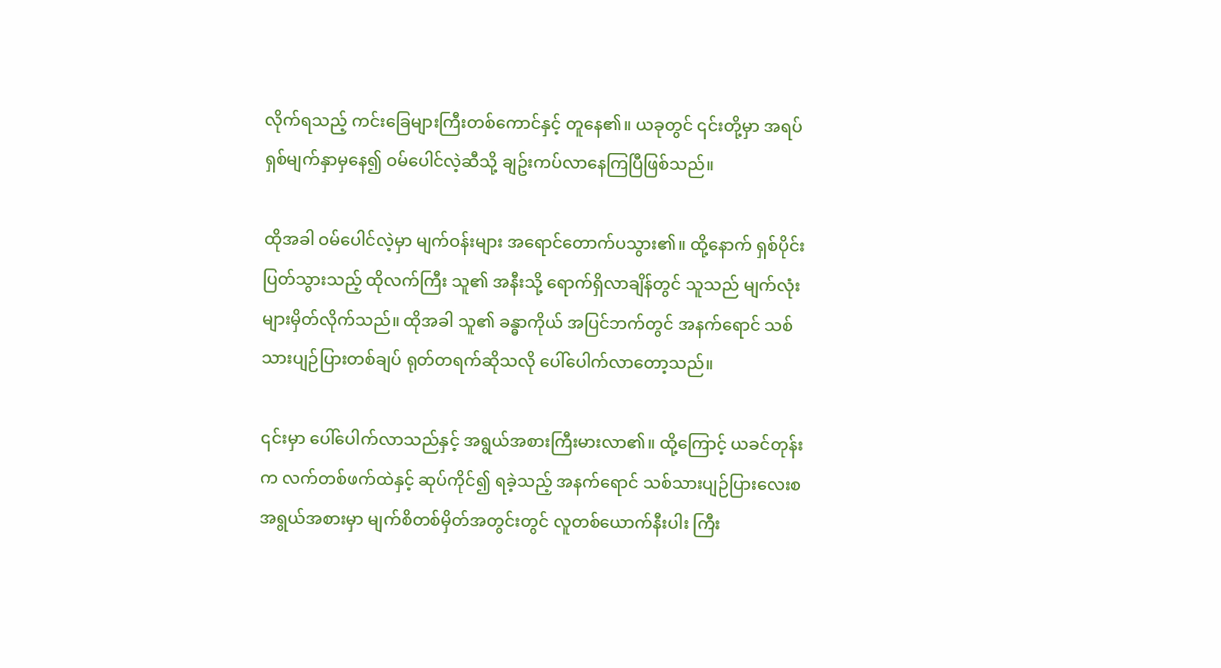လိုက်ရသည့် ကင်းခြေများကြီးတစ်ကောင်နှင့် တူနေ၏။ ယခုတွင် ၎င်းတို့မှာ အရပ်ရှစ်မျက်နှာမှနေ၍ ဝမ်ပေါင်လဲ့ဆီသို့ ချဥ်းကပ်လာနေကြပြီဖြစ်သည်။

ထိုအခါ ဝမ်ပေါင်လဲ့မှာ မျက်ဝန်းများ အရောင်တောက်ပသွား၏။ ထို့နောက် ရှစ်ပိုင်းပြတ်သွားသည့် ထိုလက်ကြီး သူ၏ အနီးသို့ ရောက်ရှိလာချိန်တွင် သူသည် မျက်လုံးများမှိတ်လိုက်သည်။ ထိုအခါ သူ၏ ခန္ဓာကိုယ် အပြင်ဘက်တွင် အနက်ရောင် သစ်သားပျဉ်ပြားတစ်ချပ် ရုတ်တရက်ဆိုသလို ပေါ်ပေါက်လာတော့သည်။

၎င်းမှာ ပေါ်ပေါက်လာသည်နှင့် အရွယ်အစားကြီးမားလာ၏။ ထို့ကြောင့် ယခင်တုန်းက လက်တစ်ဖက်ထဲနှင့် ဆုပ်ကိုင်၍ ရခဲ့သည့် အနက်ရောင် သစ်သားပျဉ်ပြားလေးစ အရွယ်အစားမှာ မျက်စိတစ်မှိတ်အတွင်းတွင် လူတစ်ယောက်နီးပါး ကြီး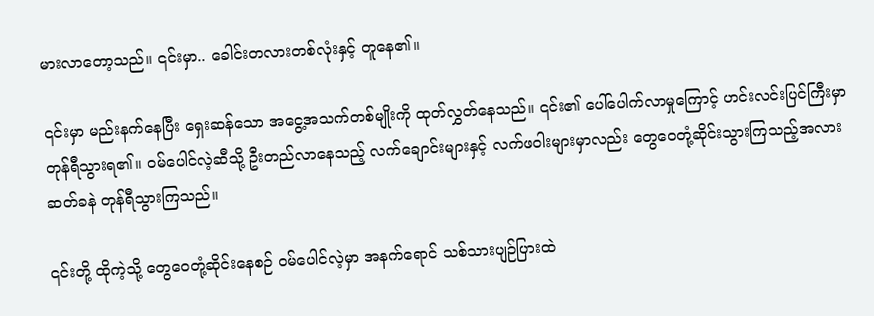မားလာတော့သည်။ ၎င်းမှာ.. ခေါင်းတလားတစ်လုံးနှင့် တူနေ၏။

၎င်းမှာ မည်းနက်နေပြီး ရှေးဆန်သော အငွေ့အသက်တစ်မျိုးကို ထုတ်လွှတ်နေသည်။ ၎င်း၏ ပေါ်ပေါက်လာမှုကြောင့် ဟင်းလင်းပြင်ကြီးမှာ တုန်ရီသွားရ၏။ ဝမ်ပေါင်လဲ့ဆီသို့ ဦးတည်လာနေသည့် လက်ချောင်းများနှင့် လက်ဖဝါးများမှာလည်း တွေဝေတုံ့ဆိုင်းသွားကြသည့်အလား ဆတ်ခနဲ တုန်ရီသွားကြသည်။

၎င်းတို့ ထိုကဲ့သို့ တွေဝေတုံ့ဆိုင်းနေစဉ် ဝမ်ပေါင်လဲ့မှာ အနက်ရောင် သစ်သားပျဉ်ပြားထဲ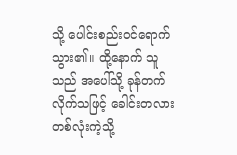သို့ ပေါင်းစည်းဝင်ရောက်သွား၏။ ထို့နောက် သူသည် အပေါ်သို့ ခုန်တက်လိုက်သဖြင့် ခေါင်းတလားတစ်လုံးကဲ့သို့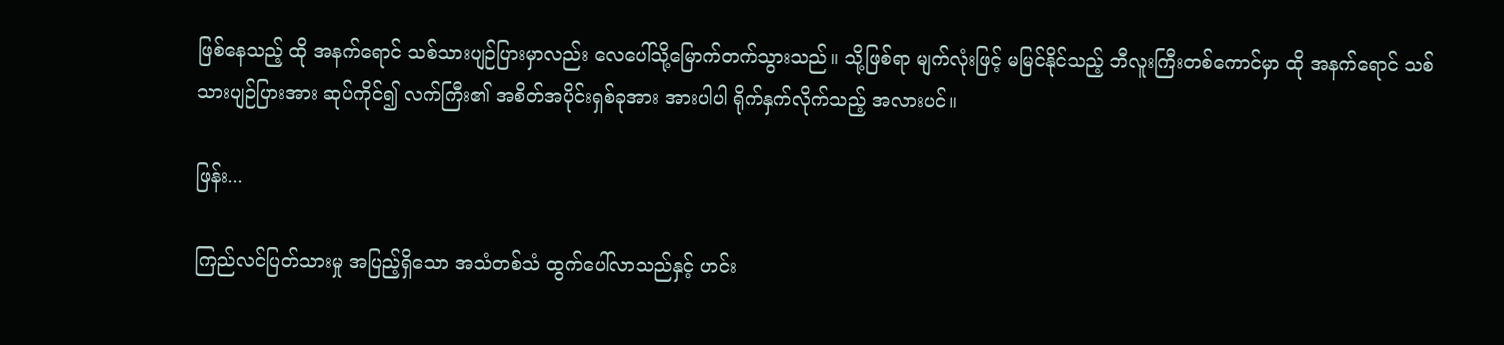ဖြစ်နေသည့် ထို အနက်ရောင် သစ်သားပျဉ်ပြားမှာလည်း လေပေါ်သို့မြောက်တက်သွားသည်။ သို့ဖြစ်ရာ မျက်လုံးဖြင့် မမြင်နိုင်သည့် ဘီလူးကြီးတစ်ကောင်မှာ ထို အနက်ရောင် သစ်သားပျဉ်ပြားအား ဆုပ်ကိုင်၍ လက်ကြီး၏ အစိတ်အပိုင်းရှစ်ခုအား အားပါပါ ရိုက်နှက်လိုက်သည့် အလားပင်။

ဖြန်း...

ကြည်လင်ပြတ်သားမှု အပြည့်ရှိသော အသံတစ်သံ ထွက်ပေါ်လာသည်နှင့် ဟင်း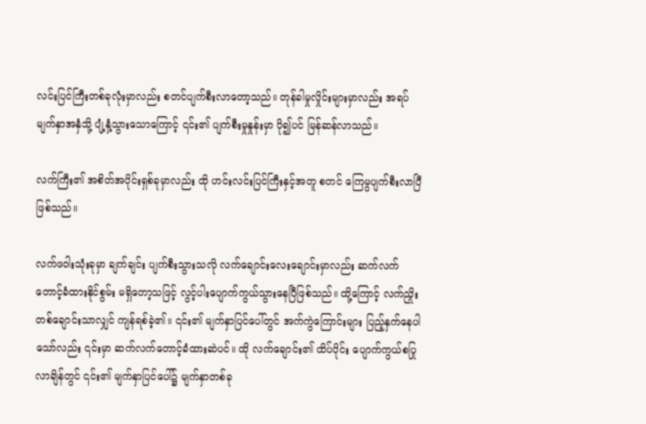လင်းပြင်ကြီးတစ်ခုလုံးမှာလည်း စတင်ပျက်စီးလာတော့သည်။ တုန်ခါမှုလှိုင်းများမှာလည်း အရပ်မျက်နှာအနှံသို့ ပျံ့နှံ့သွားသောကြောင့် ၎င်း၏ ပျက်စီးမှုနှုန်းမှာ ပို၍ပင် မြန်ဆန်လာသည်။

လက်ကြီး၏ အစိတ်အပိုင်းရှစ်ခုမှာလည်း ထို ဟင်းလင်းပြင်ကြီးနှင့်အတူ စတင် ကြေမွပျက်စီးလာပြီဖြစ်သည်။

လက်ဖဝါးသုံးခုမှာ ချက်ချင်း ပျက်စီးသွားသလို လက်ချောင်းလေးချောင်းမှာလည်း ဆက်လက် တောင့်ခံထားနိုင်စွမ်း မရှိတော့သဖြင့် လွင့်ပါးပျောက်ကွယ်သွားနေပြီဖြစ်သည်။ ထို့ကြောင့် လက်ညှိုးတစ်ချောင်းသာလျှင် ကျန်ရစ်ခဲ့၏။ ၎င်း၏ မျက်နှာပြင်ပေါ်တွင် အက်ကွဲကြောင်းများ ပြည့်နှက်နေပါသော်လည်း ၎င်းမှာ ဆက်လက်တောင့်ခံထားဆဲပင်။ ထို လက်ချောင်း၏ ထိပ်ပိုင်း ပျောက်ကွယ်စပြုလာချိန်တွင် ၎င်း၏ မျက်နှာပြင်ပေါ်၌ မျက်နှာတစ်ခု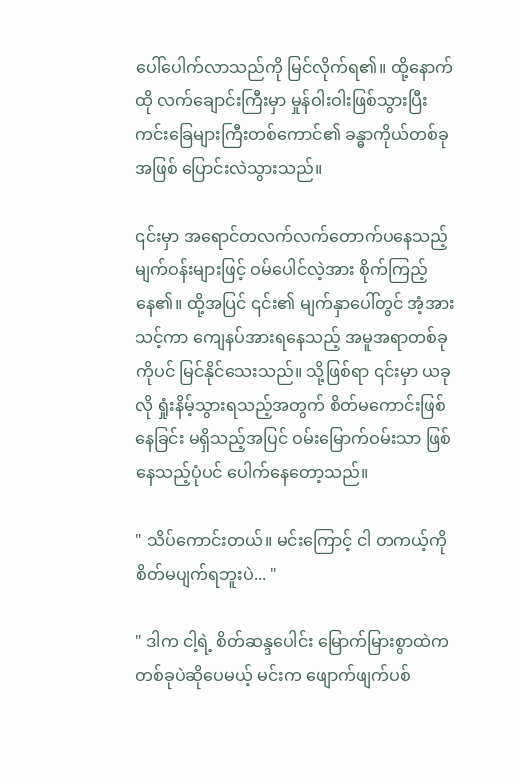ပေါ်ပေါက်လာသည်ကို မြင်လိုက်ရ၏။ ထို့နောက် ထို လက်ချောင်းကြီးမှာ မှုန်ဝါးဝါးဖြစ်သွားပြီး ကင်းခြေများကြီးတစ်ကောင်၏ ခန္ဓာကိုယ်တစ်ခုအဖြစ် ပြောင်းလဲသွားသည်။

၎င်းမှာ အရောင်တလက်လက်တောက်ပနေသည့် မျက်ဝန်းများဖြင့် ဝမ်ပေါင်လဲ့အား စိုက်ကြည့်နေ၏။ ထို့အပြင် ၎င်း၏ မျက်နှာပေါ်တွင် အံ့အားသင့်ကာ ကျေနပ်အားရနေသည့် အမူအရာတစ်ခုကိုပင် မြင်နိုင်သေးသည်။ သို့ဖြစ်ရာ ၎င်းမှာ ယခုလို ရှုံးနိမ့်သွားရသည့်အတွက် စိတ်မကောင်းဖြစ်နေခြင်း မရှိသည့်အပြင် ဝမ်းမြောက်ဝမ်းသာ ဖြစ်နေသည့်ပုံပင် ပေါက်နေတော့သည်။

" သိပ်ကောင်းတယ်။ မင်းကြောင့် ငါ တကယ့်ကို စိတ်မပျက်ရဘူးပဲ... "

" ဒါက ငါ့ရဲ့ စိတ်ဆန္ဒပေါင်း မြောက်မြားစွာထဲက တစ်ခုပဲဆိုပေမယ့် မင်းက ဖျောက်ဖျက်ပစ်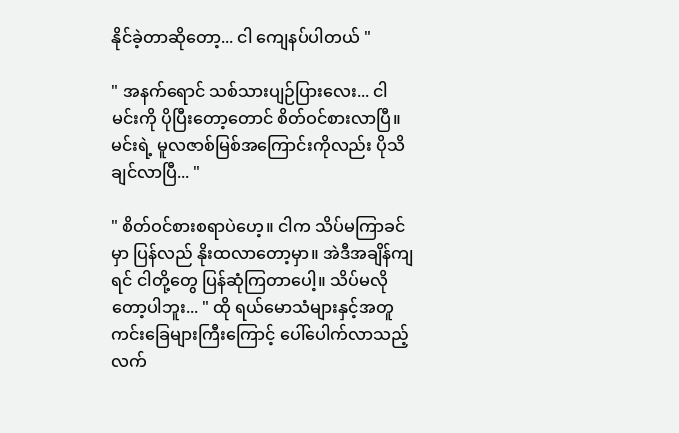နိုင်ခဲ့တာဆိုတော့... ငါ ကျေနပ်ပါတယ် "

" အနက်ရောင် သစ်သားပျဉ်ပြားလေး... ငါ မင်းကို ပိုပြီးတော့တောင် စိတ်ဝင်စားလာပြီ။ မင်းရဲ့ မူလဇာစ်မြစ်အကြောင်းကိုလည်း ပိုသိချင်လာပြီ... "

" စိတ်ဝင်စားစရာပဲဟေ့။ ငါက သိပ်မကြာခင်မှာ ပြန်လည် နိုးထလာတော့မှာ။ အဲဒီအချိန်ကျရင် ငါတို့တွေ ပြန်ဆုံကြတာပေါ့။ သိပ်မလိုတော့ပါဘူး... " ထို ရယ်မောသံများနှင့်အတူ ကင်းခြေများကြီးကြောင့် ပေါ်ပေါက်လာသည့် လက်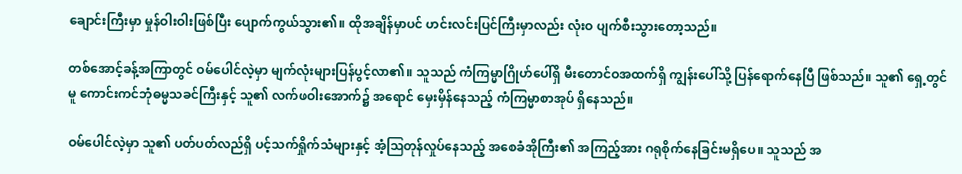ချောင်းကြီးမှာ မှုန်ဝါးဝါးဖြစ်ပြီး ပျောက်ကွယ်သွား၏။ ထိုအချိန်မှာပင် ဟင်းလင်းပြင်ကြီးမှာလည်း လုံးဝ ပျက်စီးသွားတော့သည်။

တစ်အောင့်ခန့်အကြာတွင် ဝမ်ပေါင်လဲ့မှာ မျက်လုံးများပြန်ပွင့်လာ၏။ သူသည် ကံကြမ္မာဂြိုဟ်ပေါ်ရှိ မီးတောင်ဝအထက်ရှိ ကျွန်းပေါ်သို့ ပြန်ရောက်နေပြီ ဖြစ်သည်။ သူ၏ ရှေ့တွင်မူ ကောင်းကင်ဘုံဓမ္မသခင်ကြီးနှင့် သူ၏ လက်ဖဝါးအောက်၌ အရောင် မှေးမှိန်နေသည့် ကံကြမ္မာစာအုပ် ရှိနေသည်။

ဝမ်ပေါင်လဲ့မှာ သူ၏ ပတ်ပတ်လည်ရှိ ပင့်သက်ရှိုက်သံများနှင့် အံ့ဩတုန်လှုပ်နေသည့် အစေခံအိုကြီး၏ အကြည့်အား ဂရုစိုက်နေခြင်းမရှိပေ။ သူသည် အ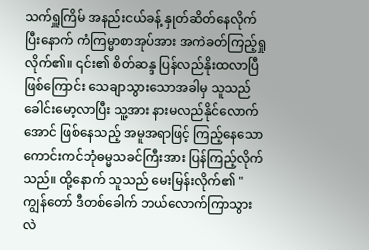သက်ရှူကြိမ် အနည်းငယ်ခန့် နှုတ်ဆိတ်နေလိုက်ပြီးနောက် ကံကြမ္မာစာအုပ်အား အကဲခတ်ကြည့်ရှုလိုက်၏။ ၎င်း၏ စိတ်ဆန္ဒ ပြန်လည်နိုးထလာပြီဖြစ်ကြောင်း သေချာသွားသောအခါမှ သူသည် ခေါင်းမော့လာပြီး သူ့အား နားမလည်နိုင်လောက်အောင် ဖြစ်နေသည့် အမူအရာဖြင့် ကြည့်နေသော ကောင်းကင်ဘုံဓမ္မသခင်ကြီးအား ပြန်ကြည့်လိုက်သည်။ ထို့နောက် သူသည် မေးမြန်းလိုက်၏ " ကျွန်တော် ဒီတစ်ခေါက် ဘယ်လောက်ကြာသွားလဲ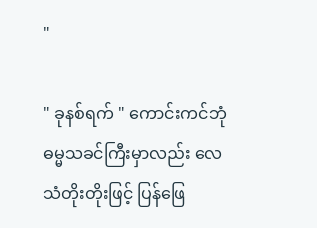"

" ခုနစ်ရက် " ကောင်းကင်ဘုံဓမ္မသခင်ကြီးမှာလည်း လေသံတိုးတိုးဖြင့် ပြန်ဖြေ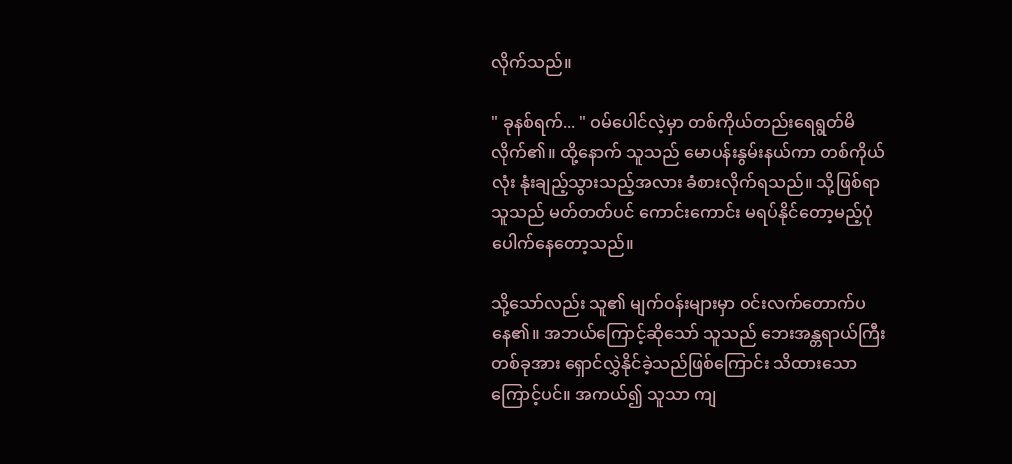လိုက်သည်။

" ခုနစ်ရက်... " ဝမ်ပေါင်လဲ့မှာ တစ်ကိုယ်တည်းရေရွတ်မိလိုက်၏။ ထို့နောက် သူသည် မောပန်းနွမ်းနယ်ကာ တစ်ကိုယ်လုံး နုံးချည့်သွားသည့်အလား ခံစားလိုက်ရသည်။ သို့ဖြစ်ရာ သူသည် မတ်တတ်ပင် ကောင်းကောင်း မရပ်နိုင်တော့မည့်ပုံ ပေါက်နေတော့သည်။

သို့သော်လည်း သူ၏ မျက်ဝန်းများမှာ ဝင်းလက်တောက်ပနေ၏။ အဘယ်ကြောင့်ဆိုသော် သူသည် ဘေးအန္တရာယ်ကြီးတစ်ခုအား ရှောင်လွှဲနိုင်ခဲ့သည်ဖြစ်ကြောင်း သိထားသောကြောင့်ပင်။ အကယ်၍ သူသာ ကျ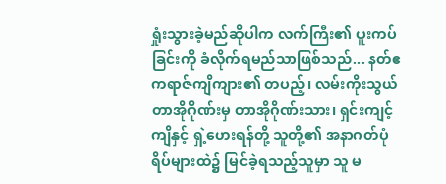ရှုံးသွားခဲ့မည်ဆိုပါက လက်ကြီး၏ ပူးကပ်ခြင်းကို ခံလိုက်ရမည်သာဖြစ်သည်... နတ်ဧကရာဇ်ကျိကျား၏ တပည့်၊ လမ်းကိုးသွယ်တာအိုဂိုဏ်းမှ တာအိုဂိုဏ်းသား၊ ရှင်းကျင့်ကျိနှင့် ရှဲ့ဟေးရန်တို့ သူတို့၏ အနာဂတ်ပုံရိပ်များထဲ၌ မြင်ခဲ့ရသည့်သူမှာ သူ မ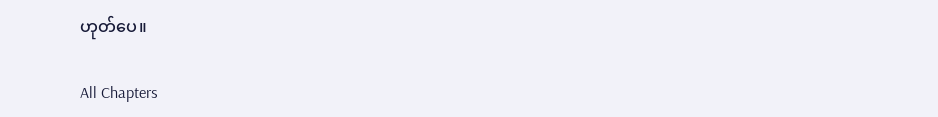ဟုတ်ပေ။

All Chapters